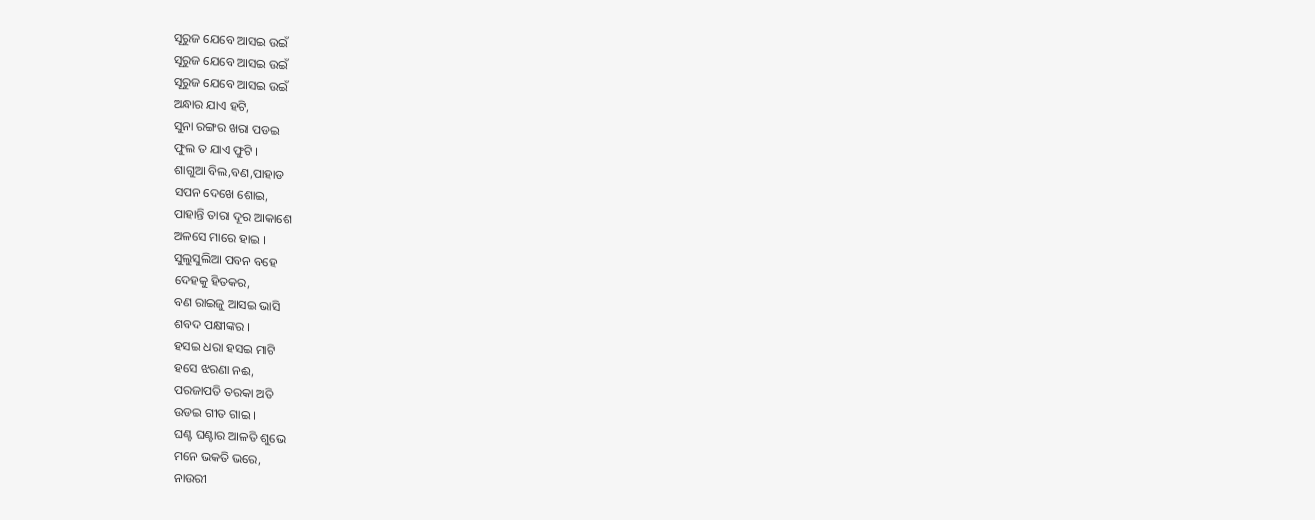ସୂରୁଜ ଯେବେ ଆସଇ ଉଇଁ
ସୂରୁଜ ଯେବେ ଆସଇ ଉଇଁ
ସୂରୁଜ ଯେବେ ଆସଇ ଉଇଁ
ଅନ୍ଧାର ଯାଏ ହଟି,
ସୁନା ରଙ୍ଗର ଖରା ପଡଇ
ଫୁଲ ତ ଯାଏ ଫୁଟି ।
ଶାଗୁଆ ବିଲ,ବଣ,ପାହାଡ
ସପନ ଦେଖେ ଶୋଇ,
ପାହାନ୍ତି ତାରା ଦୂର ଆକାଶେ
ଅଳସେ ମାରେ ହାଇ ।
ସୁଲୁସୁଲିଆ ପବନ ବହେ
ଦେହକୁ ହିତକର,
ବଣ ରାଇଜୁ ଆସଇ ଭାସି
ଶବଦ ପକ୍ଷୀଙ୍କର ।
ହସଇ ଧରା ହସଇ ମାଟି
ହସେ ଝରଣା ନଈ,
ପରଜାପତି ତରକା ଅତି
ଉଡଇ ଗୀତ ଗାଇ ।
ଘଣ୍ଟ ଘଣ୍ଟାର ଆଳତି ଶୁଭେ
ମନେ ଭକତି ଭରେ,
ନାଉରୀ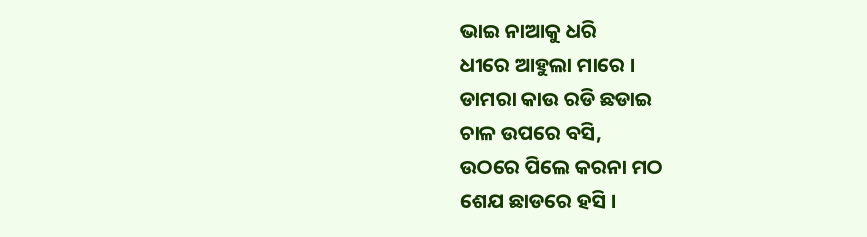ଭାଇ ନାଆକୁ ଧରି
ଧୀରେ ଆହୁଲା ମାରେ ।
ଡାମରା କାଉ ରଡି ଛଡାଇ
ଚାଳ ଉପରେ ବସି,
ଉଠରେ ପିଲେ କରନା ମଠ
ଶେଯ ଛାଡରେ ହସି ।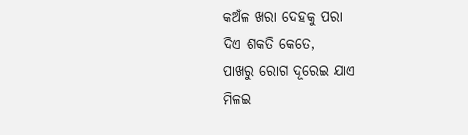କଅଁଳ ଖରା ଦେହକୁ ପରା
ଦିଏ ଶକତି କେତେ,
ପାଖରୁ ରୋଗ ଦୂରେଇ ଯାଏ
ମିଳଇ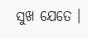ସୁଖ ଯେତେ ।